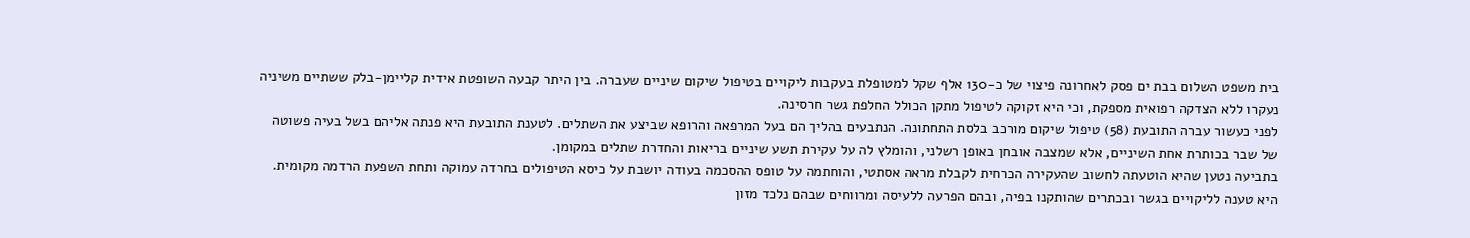בית משפט השלום בבת ים פסק לאחרונה פיצוי של כ-130 אלף שקל למטופלת בעקבות ליקויים בטיפול שיקום שיניים שעברה. בין היתר קבעה השופטת אידית קליימן-בלק ששתיים משיניה נעקרו ללא הצדקה רפואית מספקת, וכי היא זקוקה לטיפול מתקן הכולל החלפת גשר חרסינה.
לפני כעשור עברה התובעת (58) טיפול שיקום מורכב בלסת התחתונה. הנתבעים בהליך הם בעל המרפאה והרופא שביצע את השתלים. לטענת התובעת היא פנתה אליהם בשל בעיה פשוטה של שבר בכותרת אחת השיניים, אלא שמצבה אובחן באופן רשלני, והומלץ לה על עקירת תשע שיניים בריאות והחדרת שתלים במקומן.
בתביעה נטען שהיא הוטעתה לחשוב שהעקירה הכרחית לקבלת מראה אסתטי, והוחתמה על טופס ההסכמה בעודה יושבת על כיסא הטיפולים בחרדה עמוקה ותחת השפעת הרדמה מקומית.
היא טענה לליקויים בגשר ובכתרים שהותקנו בפיה, ובהם הפרעה ללעיסה ומרווחים שבהם נלכד מזון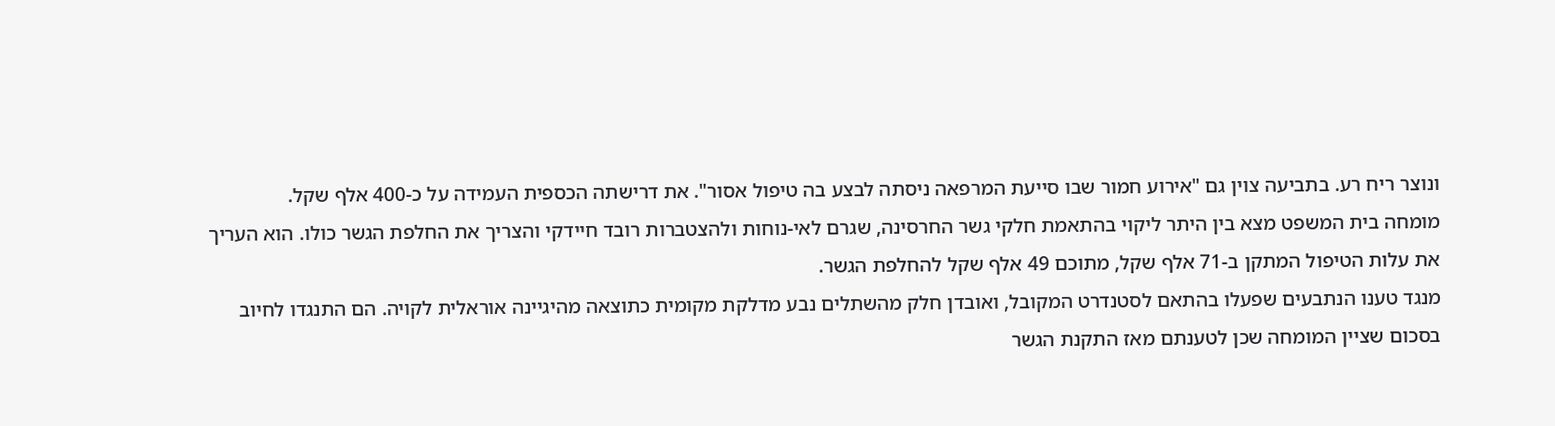ונוצר ריח רע. בתביעה צוין גם "אירוע חמור שבו סייעת המרפאה ניסתה לבצע בה טיפול אסור". את דרישתה הכספית העמידה על כ-400 אלף שקל.
מומחה בית המשפט מצא בין היתר ליקוי בהתאמת חלקי גשר החרסינה, שגרם לאי-נוחות ולהצטברות רובד חיידקי והצריך את החלפת הגשר כולו. הוא העריך את עלות הטיפול המתקן ב-71 אלף שקל, מתוכם 49 אלף שקל להחלפת הגשר.
מנגד טענו הנתבעים שפעלו בהתאם לסטנדרט המקובל, ואובדן חלק מהשתלים נבע מדלקת מקומית כתוצאה מהיגיינה אוראלית לקויה. הם התנגדו לחיוב בסכום שציין המומחה שכן לטענתם מאז התקנת הגשר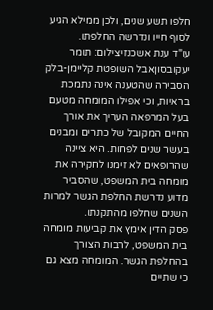חלפו תשע שנים, ולכן ממילא הגיע לסוף חייו ונדרשה החלפתו.
עו"ד ענת אשכנזיצילום: תומר יעקובסוןאבל השופטת קליימן-בלק הסבירה שהטענה אינה נתמכת בראיות, וכי אפילו המומחה מטעם בעל המרפאה העריך את אורך החיים המקובל של כתרים ומבנים בעשר שנים לפחות. היא ציינה שהרופאים לא זימנו לחקירה את מומחה בית המשפט, שהסביר מדוע נדרשת החלפת הגשר למרות השנים שחלפו מהתקנתו.
פסק הדין אימץ את קביעות מומחה בית המשפט, לרבות הצורך בהחלפת הגשר. המומחה מצא גם כי שתיים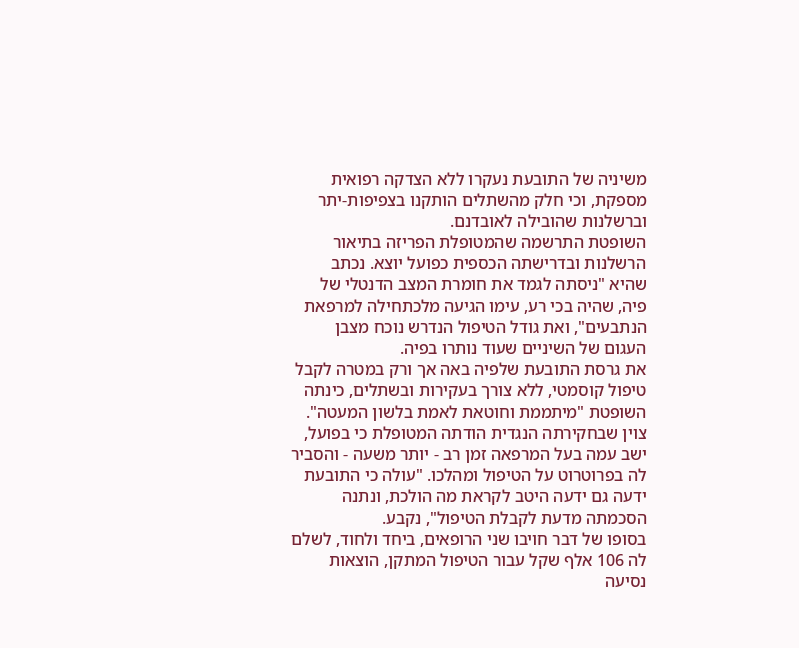משיניה של התובעת נעקרו ללא הצדקה רפואית מספקת, וכי חלק מהשתלים הותקנו בצפיפות-יתר וברשלנות שהובילה לאובדנם.
השופטת התרשמה שהמטופלת הפריזה בתיאור הרשלנות ובדרישתה הכספית כפועל יוצא. נכתב שהיא "ניסתה לגמד את חומרת המצב הדנטלי של פיה, שהיה בכי רע, עימו הגיעה מלכתחילה למרפאת הנתבעים", ואת גודל הטיפול הנדרש נוכח מצבן העגום של השיניים שעוד נותרו בפיה.
את גרסת התובעת שלפיה באה אך ורק במטרה לקבל טיפול קוסמטי, ללא צורך בעקירות ובשתלים, כינתה השופטת "מיתממת וחוטאת לאמת בלשון המעטה". צוין שבחקירתה הנגדית הודתה המטופלת כי בפועל, ישב עמה בעל המרפאה זמן רב - יותר משעה - והסביר לה בפרוטרוט על הטיפול ומהלכו. "עולה כי התובעת ידעה גם ידעה היטב לקראת מה הולכת, ונתנה הסכמתה מדעת לקבלת הטיפול", נקבע.
בסופו של דבר חויבו שני הרופאים, ביחד ולחוד, לשלם לה 106 אלף שקל עבור הטיפול המתקן, הוצאות נסיעה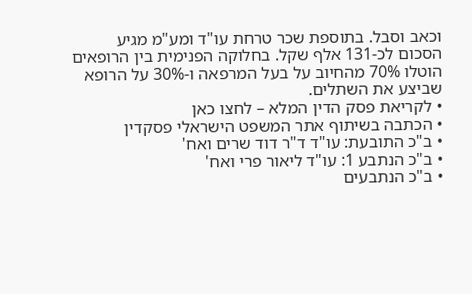וכאב וסבל. בתוספת שכר טרחת עו"ד ומע"מ מגיע הסכום לכ-131 אלף שקל. בחלוקה הפנימית בין הרופאים הוטלו 70% מהחיוב על בעל המרפאה ו-30% על הרופא שביצע את השתלים.
• לקריאת פסק הדין המלא – לחצו כאן
• הכתבה בשיתוף אתר המשפט הישראלי פסקדין
• ב"כ התובעת: עו"ד ד"ר דוד שרים ואח'
• ב"כ הנתבע 1: עו"ד ליאור פרי ואח'
• ב"כ הנתבעים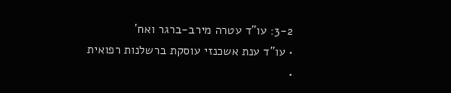3-2: עו"ד עטרה מירב-ברגר ואח'
• עו"ד ענת אשכנזי עוסקת ברשלנות רפואית
•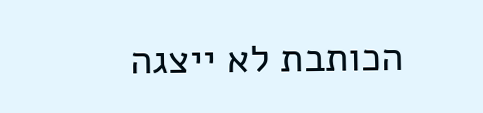הכותבת לא ייצגה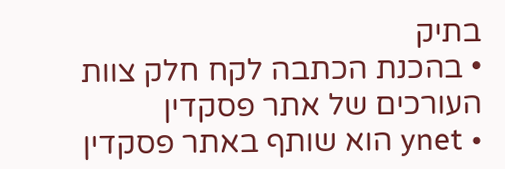בתיק
• בהכנת הכתבה לקח חלק צוות העורכים של אתר פסקדין
• ynet הוא שותף באתר פסקדין